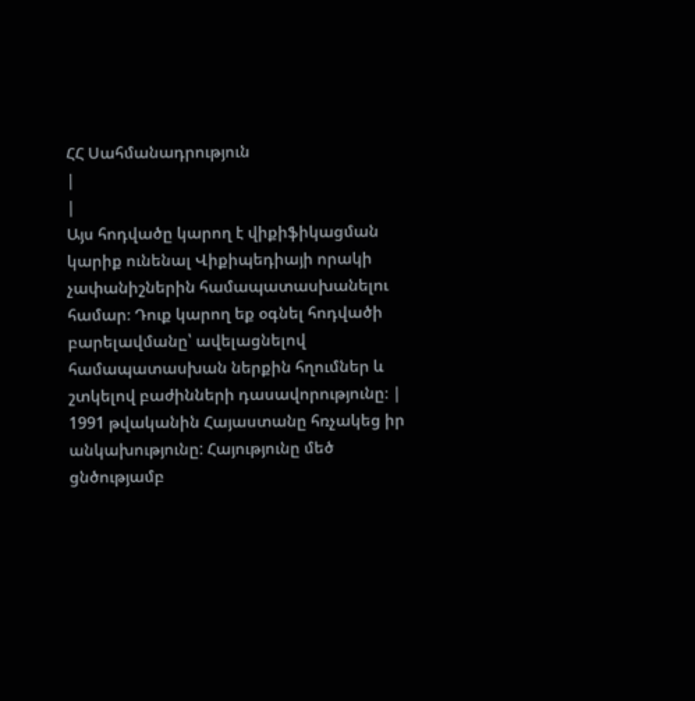ՀՀ Սահմանադրություն
|
|
Այս հոդվածը կարող է վիքիֆիկացման կարիք ունենալ Վիքիպեդիայի որակի չափանիշներին համապատասխանելու համար։ Դուք կարող եք օգնել հոդվածի բարելավմանը՝ ավելացնելով համապատասխան ներքին հղումներ և շտկելով բաժինների դասավորությունը։ |
1991 թվականին Հայաստանը հռչակեց իր անկախությունը: Հայությունը մեծ ցնծությամբ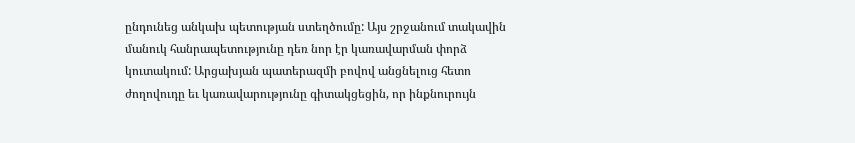ընդունեց անկախ պետության ստեղծումը: Այս շրջանում տակավին մանուկ հանրապետությունը դեռ նոր էր կառավարման փորձ կուտակում: Արցախյան պատերազմի բովով անցնելուց հետո ժողովուդը եւ կառավարությունը գիտակցեցին, որ ինքնուրույն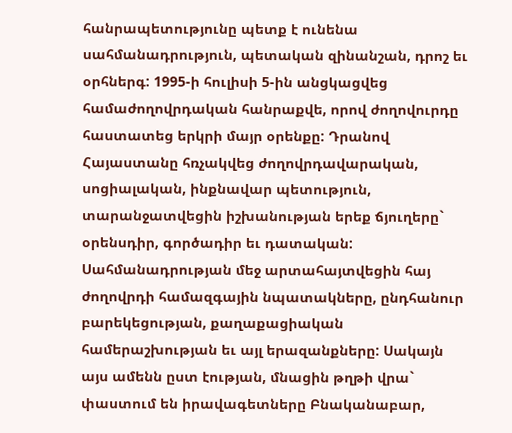հանրապետությունը պետք է ունենա սահմանադրություն, պետական զինանշան, դրոշ եւ օրհներգ: 1995-ի հուլիսի 5-ին անցկացվեց համաժողովրդական հանրաքվե, որով ժողովուրդը հաստատեց երկրի մայր օրենքը: Դրանով Հայաստանը հռչակվեց ժողովրդավարական, սոցիալական, ինքնավար պետություն, տարանջատվեցին իշխանության երեք ճյուղերը` օրենսդիր, գործադիր եւ դատական: Սահմանադրության մեջ արտահայտվեցին հայ ժողովրդի համազգային նպատակները, ընդհանուր բարեկեցության, քաղաքացիական համերաշխության եւ այլ երազանքները: Սակայն այս ամենն ըստ էության, մնացին թղթի վրա` փաստում են իրավագետները Բնականաբար,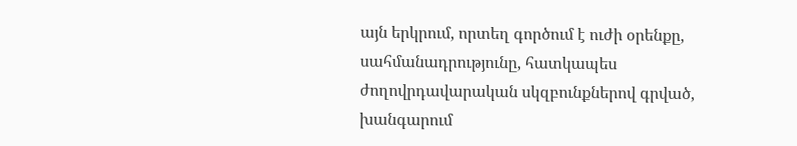այն երկրում, որտեղ գործում է ուժի օրենքը, սահմանադրությունը, հատկապես ժողովրդավարական սկզբունքներով գրված,
խանգարում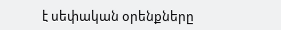է սեփական օրենքները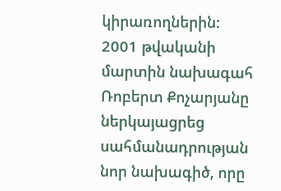կիրառողներին: 2001 թվականի մարտին նախագահ Ռոբերտ Քոչարյանը ներկայացրեց սահմանադրության նոր նախագիծ, որը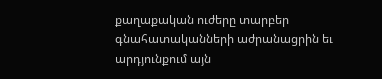քաղաքական ուժերը տարբեր գնահատականների աժրանացրին եւ արդյունքում այն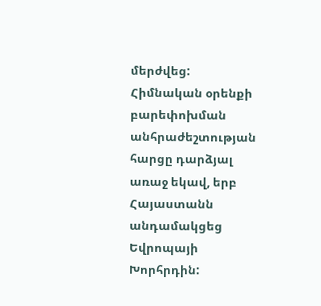մերժվեց: Հիմնական օրենքի
բարեփոխման անհրաժեշտության հարցը դարձյալ առաջ եկավ, երբ Հայաստանն անդամակցեց Եվրոպայի Խորհրդին: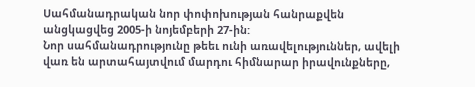Սահմանադրական նոր փոփոխության հանրաքվեն անցկացվեց 2005-ի նոյեմբերի 27-ին:
Նոր սահմանադրությունը թեեւ ունի առավելություններ, ավելի վառ են արտահայտվում մարդու հիմնարար իրավունքները,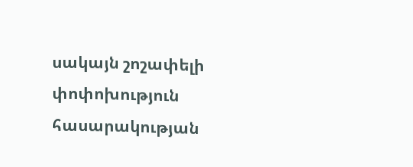սակայն շոշափելի
փոփոխություն հասարակության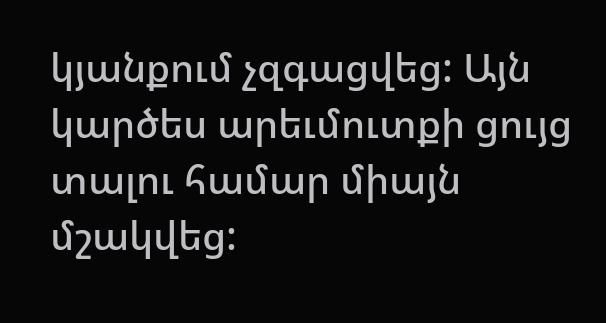կյանքում չզգացվեց: Այն կարծես արեւմուտքի ցույց տալու համար միայն մշակվեց: